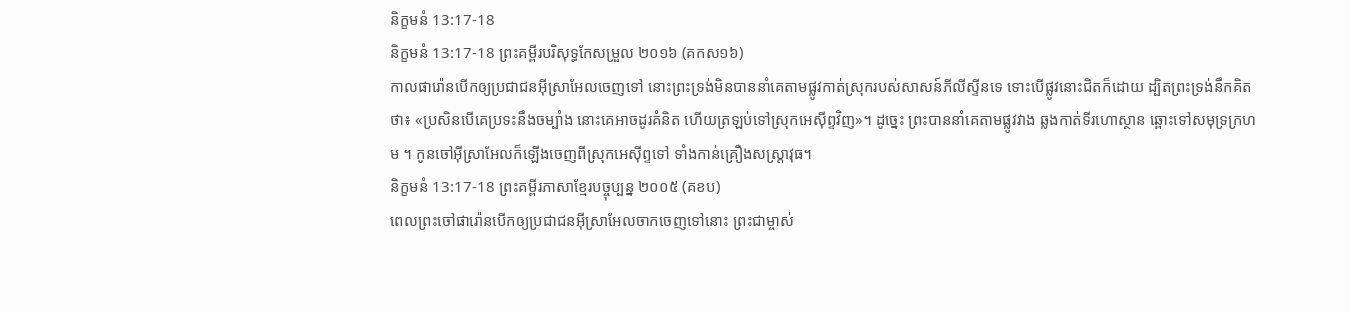និក្ខមនំ 13:17-18
និក្ខមនំ 13:17-18 ព្រះគម្ពីរបរិសុទ្ធកែសម្រួល ២០១៦ (គកស១៦)
កាលផារ៉ោនបើកឲ្យប្រជាជនអ៊ីស្រាអែលចេញទៅ នោះព្រះទ្រង់មិនបាននាំគេតាមផ្លូវកាត់ស្រុករបស់សាសន៍ភីលីស្ទីនទេ ទោះបើផ្លូវនោះជិតក៏ដោយ ដ្បិតព្រះទ្រង់នឹកគិតថា៖ «ប្រសិនបើគេប្រទះនឹងចម្បាំង នោះគេអាចដូរគំនិត ហើយត្រឡប់ទៅស្រុកអេស៊ីព្ទវិញ»។ ដូច្នេះ ព្រះបាននាំគេតាមផ្លូវវាង ឆ្លងកាត់ទីរហោស្ថាន ឆ្ពោះទៅសមុទ្រក្រហម ។ កូនចៅអ៊ីស្រាអែលក៏ឡើងចេញពីស្រុកអេស៊ីព្ទទៅ ទាំងកាន់គ្រឿងសស្ត្រាវុធ។
និក្ខមនំ 13:17-18 ព្រះគម្ពីរភាសាខ្មែរបច្ចុប្បន្ន ២០០៥ (គខប)
ពេលព្រះចៅផារ៉ោនបើកឲ្យប្រជាជនអ៊ីស្រាអែលចាកចេញទៅនោះ ព្រះជាម្ចាស់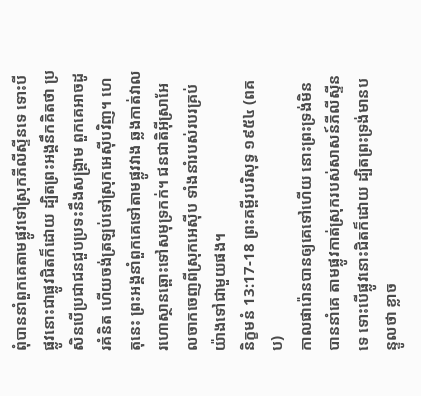ពុំបាននាំពួកគេតាមផ្លូវទៅស្រុកភីលីស្ទីនទេ ទោះបីផ្លូវនោះជាផ្លូវជិតក៏ដោយ ដ្បិតព្រះអង្គនឹកគិតថា ប្រសិនបើប្រជាជនជួបប្រទះនឹងសង្គ្រាម ពួកគេអាចដូរគំនិត ហើយចង់ត្រឡប់ទៅស្រុកអេស៊ីបវិញ។ ហេតុនេះ ព្រះអង្គនាំពួកគេទៅតាមផ្លូវវាង ឆ្លងកាត់វាលរហោស្ថានឆ្ពោះទៅសមុទ្រកក់។ ជនជាតិអ៊ីស្រាអែលចាកចេញពីស្រុកអេស៊ីប ទាំងនាំរបស់របរគ្រប់យ៉ាងទៅជាមួយផង។
និក្ខមនំ 13:17-18 ព្រះគម្ពីរបរិសុទ្ធ ១៩៥៤ (ពគប)
កាលផារ៉ោនបានឲ្យគេទៅហើយ នោះព្រះទ្រង់មិនបាននាំគេ តាមផ្លូវកាត់ស្រុករបស់សាសន៍ភីលីស្ទីនទេ ទោះបើផ្លូវនោះជិតក៏ដោយ ដ្បិតព្រះទ្រង់មានបន្ទូលថា ខ្លាច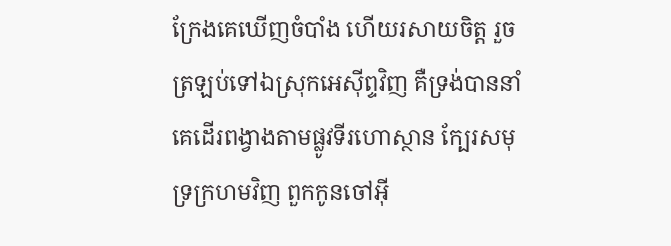ក្រែងគេឃើញចំបាំង ហើយរសាយចិត្ត រួចត្រឡប់ទៅឯស្រុកអេស៊ីព្ទវិញ គឺទ្រង់បាននាំគេដើរពង្វាងតាមផ្លូវទីរហោស្ថាន ក្បែរសមុទ្រក្រហមវិញ ពួកកូនចៅអ៊ី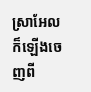ស្រាអែលក៏ឡើងចេញពី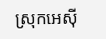ស្រុកអេស៊ី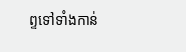ព្ទទៅទាំងកាន់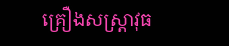គ្រឿងសស្ត្រាវុធ